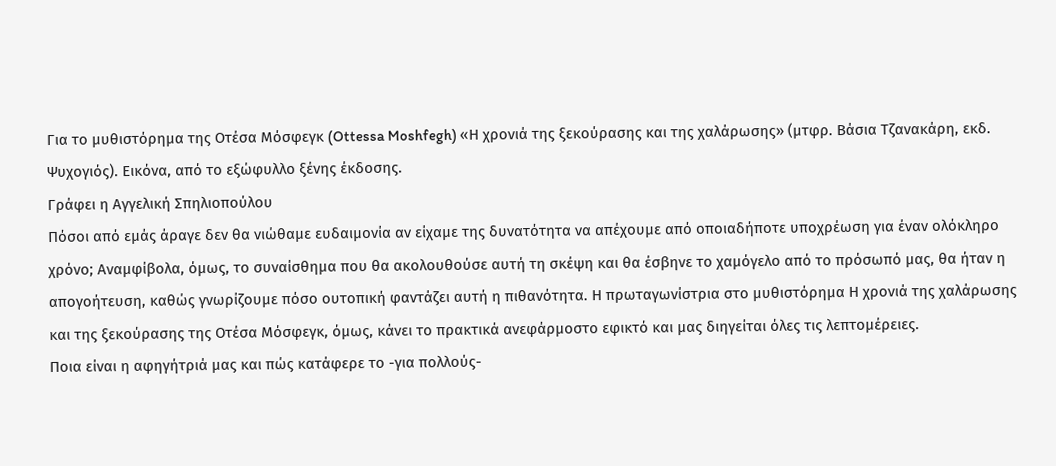Για το μυθιστόρημα της Οτέσα Μόσφεγκ (Ottessa Moshfegh) «Η χρονιά της ξεκούρασης και της χαλάρωσης» (μτφρ. Βάσια Τζανακάρη, εκδ. Ψυχογιός). Εικόνα, από το εξώφυλλο ξένης έκδοσης.
Γράφει η Αγγελική Σπηλιοπούλου
Πόσοι από εμάς άραγε δεν θα νιώθαμε ευδαιμονία αν είχαμε της δυνατότητα να απέχουμε από οποιαδήποτε υποχρέωση για έναν ολόκληρο χρόνο; Αναμφίβολα, όμως, το συναίσθημα που θα ακολουθούσε αυτή τη σκέψη και θα έσβηνε το χαμόγελο από το πρόσωπό μας, θα ήταν η απογοήτευση, καθώς γνωρίζουμε πόσο ουτοπική φαντάζει αυτή η πιθανότητα. Η πρωταγωνίστρια στο μυθιστόρημα Η χρονιά της χαλάρωσης και της ξεκούρασης της Οτέσα Μόσφεγκ, όμως, κάνει το πρακτικά ανεφάρμοστο εφικτό και μας διηγείται όλες τις λεπτομέρειες.
Ποια είναι η αφηγήτριά μας και πώς κατάφερε το -για πολλούς-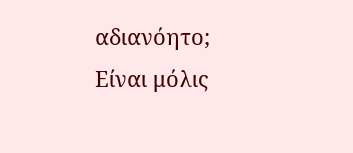αδιανόητο; Είναι μόλις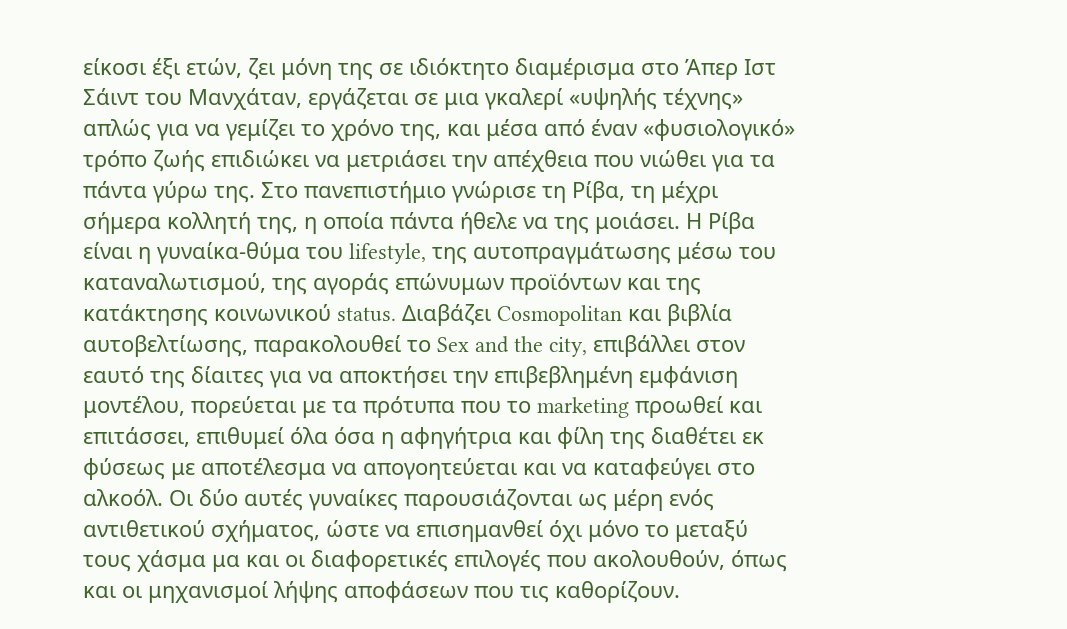είκοσι έξι ετών, ζει μόνη της σε ιδιόκτητο διαμέρισμα στο Άπερ Ιστ Σάιντ του Μανχάταν, εργάζεται σε μια γκαλερί «υψηλής τέχνης» απλώς για να γεμίζει το χρόνο της, και μέσα από έναν «φυσιολογικό» τρόπο ζωής επιδιώκει να μετριάσει την απέχθεια που νιώθει για τα πάντα γύρω της. Στο πανεπιστήμιο γνώρισε τη Ρίβα, τη μέχρι σήμερα κολλητή της, η οποία πάντα ήθελε να της μοιάσει. Η Ρίβα είναι η γυναίκα-θύμα του lifestyle, της αυτοπραγμάτωσης μέσω του καταναλωτισμού, της αγοράς επώνυμων προϊόντων και της κατάκτησης κοινωνικού status. Διαβάζει Cosmopolitan και βιβλία αυτοβελτίωσης, παρακολουθεί το Sex and the city, επιβάλλει στον εαυτό της δίαιτες για να αποκτήσει την επιβεβλημένη εμφάνιση μοντέλου, πορεύεται με τα πρότυπα που το marketing προωθεί και επιτάσσει, επιθυμεί όλα όσα η αφηγήτρια και φίλη της διαθέτει εκ φύσεως με αποτέλεσμα να απογοητεύεται και να καταφεύγει στο αλκοόλ. Οι δύο αυτές γυναίκες παρουσιάζονται ως μέρη ενός αντιθετικού σχήματος, ώστε να επισημανθεί όχι μόνο το μεταξύ τους χάσμα μα και οι διαφορετικές επιλογές που ακολουθούν, όπως και οι μηχανισμοί λήψης αποφάσεων που τις καθορίζουν.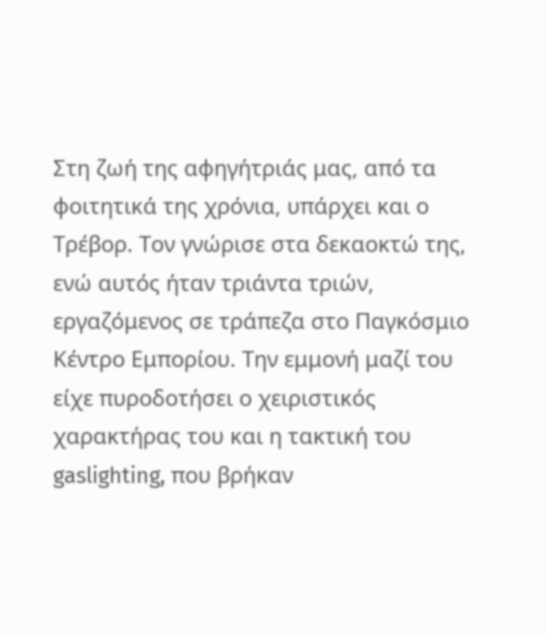Στη ζωή της αφηγήτριάς μας, από τα φοιτητικά της χρόνια, υπάρχει και ο Τρέβορ. Τον γνώρισε στα δεκαοκτώ της, ενώ αυτός ήταν τριάντα τριών, εργαζόμενος σε τράπεζα στο Παγκόσμιο Κέντρο Εμπορίου. Την εμμονή μαζί του είχε πυροδοτήσει ο χειριστικός χαρακτήρας του και η τακτική του gaslighting, που βρήκαν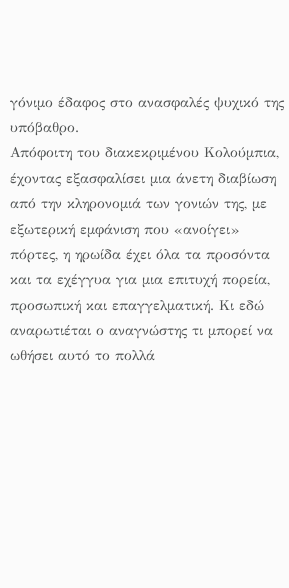γόνιμο έδαφος στο ανασφαλές ψυχικό της υπόβαθρο.
Απόφοιτη του διακεκριμένου Κολούμπια, έχοντας εξασφαλίσει μια άνετη διαβίωση από την κληρονομιά των γονιών της, με εξωτερική εμφάνιση που «ανοίγει» πόρτες, η ηρωίδα έχει όλα τα προσόντα και τα εχέγγυα για μια επιτυχή πορεία, προσωπική και επαγγελματική. Κι εδώ αναρωτιέται ο αναγνώστης τι μπορεί να ωθήσει αυτό το πολλά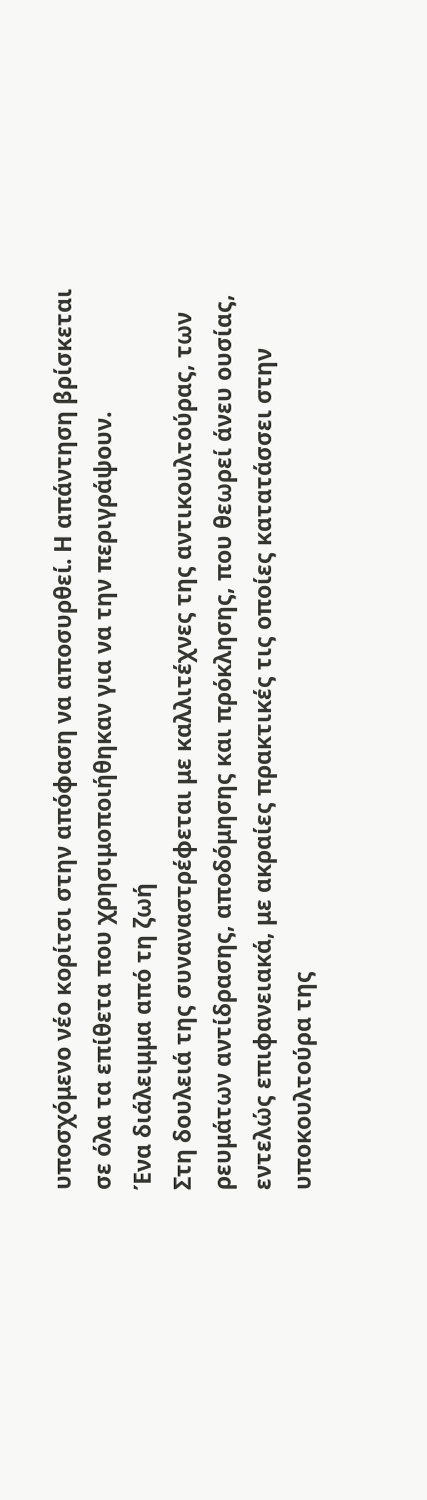υποσχόμενο νέο κορίτσι στην απόφαση να αποσυρθεί. Η απάντηση βρίσκεται σε όλα τα επίθετα που χρησιμοποιήθηκαν για να την περιγράψουν.
Ένα διάλειμμα από τη ζωή
Στη δουλειά της συναναστρέφεται με καλλιτέχνες της αντικουλτούρας, των ρευμάτων αντίδρασης, αποδόμησης και πρόκλησης, που θεωρεί άνευ ουσίας, εντελώς επιφανειακά, με ακραίες πρακτικές τις οποίες κατατάσσει στην υποκουλτούρα της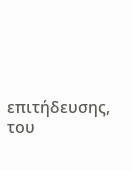επιτήδευσης, του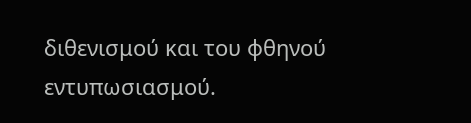διθενισμού και του φθηνού εντυπωσιασμού.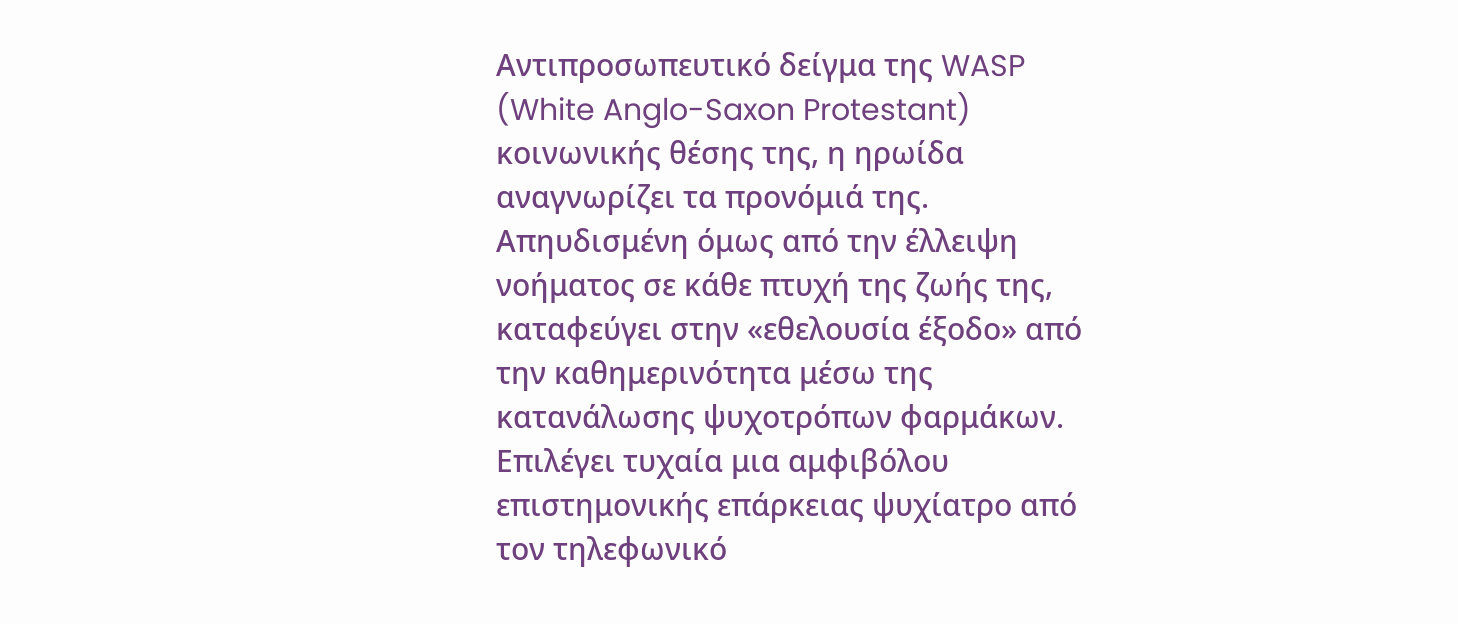Αντιπροσωπευτικό δείγμα της WASP (White Anglo-Saxon Protestant) κοινωνικής θέσης της, η ηρωίδα αναγνωρίζει τα προνόμιά της. Απηυδισμένη όμως από την έλλειψη νοήματος σε κάθε πτυχή της ζωής της, καταφεύγει στην «εθελουσία έξοδο» από την καθημερινότητα μέσω της κατανάλωσης ψυχοτρόπων φαρμάκων. Επιλέγει τυχαία μια αμφιβόλου επιστημονικής επάρκειας ψυχίατρο από τον τηλεφωνικό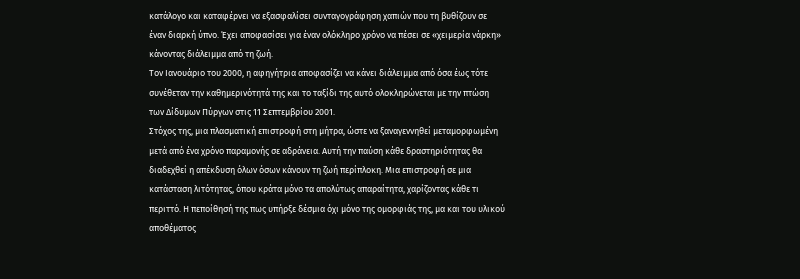κατάλογο και καταφέρνει να εξασφαλίσει συνταγογράφηση χαπιών που τη βυθίζουν σε έναν διαρκή ύπνο. Έχει αποφασίσει για έναν ολόκληρο χρόνο να πέσει σε «χειμερία νάρκη» κάνοντας διάλειμμα από τη ζωή.
Τον Ιανουάριο του 2000, η αφηγήτρια αποφασίζει να κάνει διάλειμμα από όσα έως τότε συνέθεταν την καθημερινότητά της και το ταξίδι της αυτό ολοκληρώνεται με την πτώση των Δίδυμων Πύργων στις 11 Σεπτεμβρίου 2001.
Στόχος της, μια πλασματική επιστροφή στη μήτρα, ώστε να ξαναγεννηθεί μεταμορφωμένη μετά από ένα χρόνο παραμονής σε αδράνεια. Αυτή την παύση κάθε δραστηριότητας θα διαδεχθεί η απέκδυση όλων όσων κάνουν τη ζωή περίπλοκη. Μια επιστροφή σε μια κατάσταση λιτότητας, όπου κράτα μόνο τα απολύτως απαραίτητα, χαρίζοντας κάθε τι περιττό. Η πεποίθησή της πως υπήρξε δέσμια όχι μόνο της ομορφιάς της, μα και του υλικού αποθέματος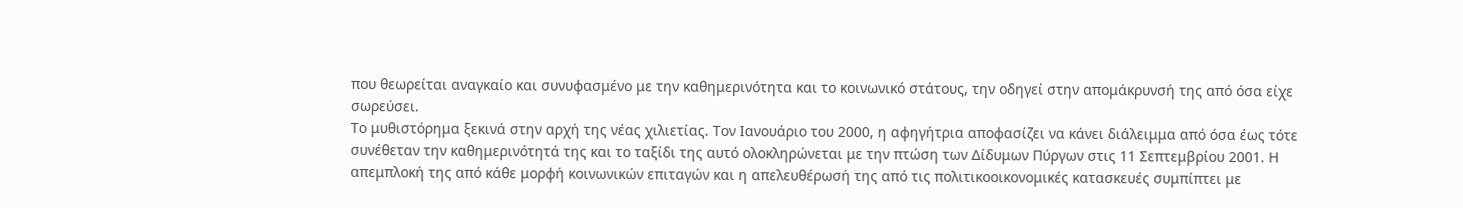που θεωρείται αναγκαίο και συνυφασμένο με την καθημερινότητα και το κοινωνικό στάτους, την οδηγεί στην απομάκρυνσή της από όσα είχε σωρεύσει.
Το μυθιστόρημα ξεκινά στην αρχή της νέας χιλιετίας. Τον Ιανουάριο του 2000, η αφηγήτρια αποφασίζει να κάνει διάλειμμα από όσα έως τότε συνέθεταν την καθημερινότητά της και το ταξίδι της αυτό ολοκληρώνεται με την πτώση των Δίδυμων Πύργων στις 11 Σεπτεμβρίου 2001. Η απεμπλοκή της από κάθε μορφή κοινωνικών επιταγών και η απελευθέρωσή της από τις πολιτικοοικονομικές κατασκευές συμπίπτει με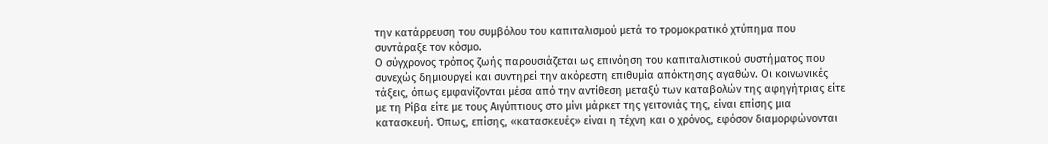την κατάρρευση του συμβόλου του καπιταλισμού μετά το τρομοκρατικό χτύπημα που συντάραξε τον κόσμο.
Ο σύγχρονος τρόπος ζωής παρουσιάζεται ως επινόηση του καπιταλιστικού συστήματος που συνεχώς δημιουργεί και συντηρεί την ακόρεστη επιθυμία απόκτησης αγαθών. Οι κοινωνικές τάξεις, όπως εμφανίζονται μέσα από την αντίθεση μεταξύ των καταβολών της αφηγήτριας είτε με τη Ρίβα είτε με τους Αιγύπτιους στο μίνι μάρκετ της γειτονιάς της, είναι επίσης μια κατασκευή. Όπως, επίσης, «κατασκευές» είναι η τέχνη και ο χρόνος, εφόσον διαμορφώνονται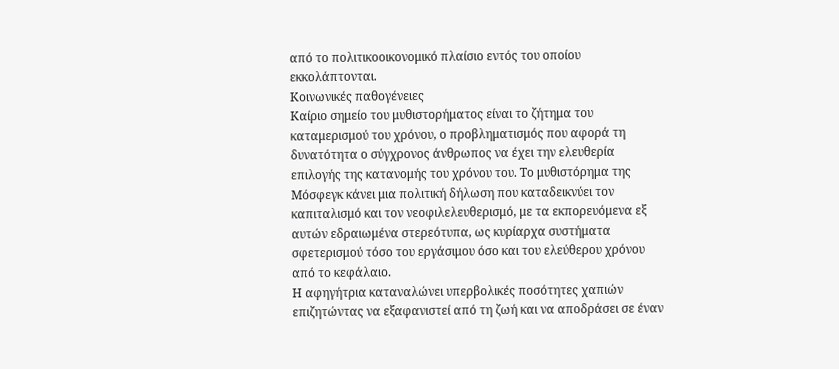από το πολιτικοοικονομικό πλαίσιο εντός του οποίου εκκολάπτονται.
Κοινωνικές παθογένειες
Καίριο σημείο του μυθιστορήματος είναι το ζήτημα του καταμερισμού του χρόνου, ο προβληματισμός που αφορά τη δυνατότητα ο σύγχρονος άνθρωπος να έχει την ελευθερία επιλογής της κατανομής του χρόνου του. Το μυθιστόρημα της Μόσφεγκ κάνει μια πολιτική δήλωση που καταδεικνύει τον καπιταλισμό και τον νεοφιλελευθερισμό, με τα εκπορευόμενα εξ αυτών εδραιωμένα στερεότυπα, ως κυρίαρχα συστήματα σφετερισμού τόσο του εργάσιμου όσο και του ελεύθερου χρόνου από το κεφάλαιο.
Η αφηγήτρια καταναλώνει υπερβολικές ποσότητες χαπιών επιζητώντας να εξαφανιστεί από τη ζωή και να αποδράσει σε έναν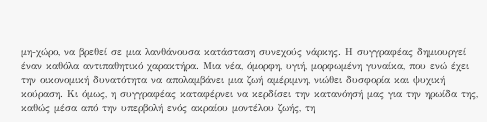μη-χώρο, να βρεθεί σε μια λανθάνουσα κατάσταση συνεχούς νάρκης. Η συγγραφέας δημιουργεί έναν καθόλα αντιπαθητικό χαρακτήρα. Μια νέα, όμορφη, υγιή, μορφωμένη γυναίκα, που ενώ έχει την οικονομική δυνατότητα να απολαμβάνει μια ζωή αμέριμνη, νιώθει δυσφορία και ψυχική κούραση. Κι όμως, η συγγραφέας καταφέρνει να κερδίσει την κατανόησή μας για την ηρωίδα της, καθώς μέσα από την υπερβολή ενός ακραίου μοντέλου ζωής, τη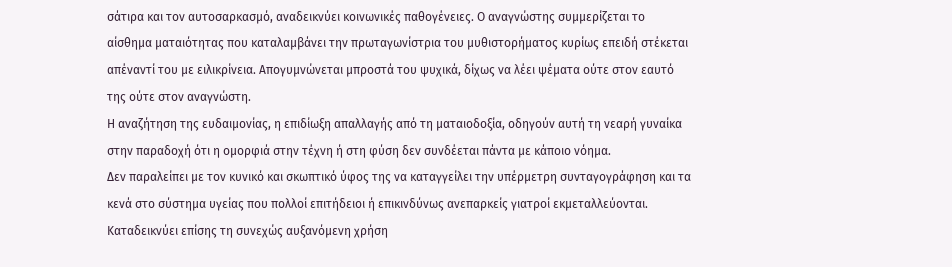σάτιρα και τον αυτοσαρκασμό, αναδεικνύει κοινωνικές παθογένειες. Ο αναγνώστης συμμερίζεται το αίσθημα ματαιότητας που καταλαμβάνει την πρωταγωνίστρια του μυθιστορήματος κυρίως επειδή στέκεται απέναντί του με ειλικρίνεια. Απογυμνώνεται μπροστά του ψυχικά, δίχως να λέει ψέματα ούτε στον εαυτό της ούτε στον αναγνώστη.
Η αναζήτηση της ευδαιμονίας, η επιδίωξη απαλλαγής από τη ματαιοδοξία, οδηγούν αυτή τη νεαρή γυναίκα στην παραδοχή ότι η ομορφιά στην τέχνη ή στη φύση δεν συνδέεται πάντα με κάποιο νόημα.
Δεν παραλείπει με τον κυνικό και σκωπτικό ύφος της να καταγγείλει την υπέρμετρη συνταγογράφηση και τα κενά στο σύστημα υγείας που πολλοί επιτήδειοι ή επικινδύνως ανεπαρκείς γιατροί εκμεταλλεύονται. Καταδεικνύει επίσης τη συνεχώς αυξανόμενη χρήση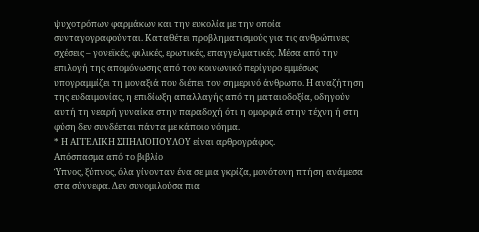ψυχοτρόπων φαρμάκων και την ευκολία με την οποία συνταγογραφούνται. Καταθέτει προβληματισμούς για τις ανθρώπινες σχέσεις – γονεϊκές, φιλικές, ερωτικές, επαγγελματικές. Μέσα από την επιλογή της απομόνωσης από τον κοινωνικό περίγυρο εμμέσως υπογραμμίζει τη μοναξιά που διέπει τον σημερινό άνθρωπο. Η αναζήτηση της ευδαιμονίας, η επιδίωξη απαλλαγής από τη ματαιοδοξία, οδηγούν αυτή τη νεαρή γυναίκα στην παραδοχή ότι η ομορφιά στην τέχνη ή στη φύση δεν συνδέεται πάντα με κάποιο νόημα.
* Η ΑΓΓΕΛΙΚΗ ΣΠΗΛΙΟΠΟΥΛΟΥ είναι αρθρογράφος.
Απόσπασμα από το βιβλίο
Ύπνος, ξύπνος, όλα γίνονταν ένα σε μια γκρίζα, μονότονη πτήση ανάμεσα στα σύννεφα. Δεν συνομιλούσα πια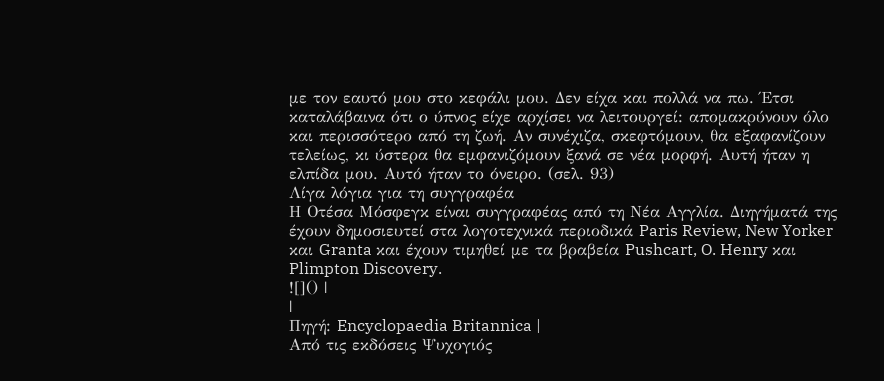με τον εαυτό μου στο κεφάλι μου. Δεν είχα και πολλά να πω. Έτσι καταλάβαινα ότι ο ύπνος είχε αρχίσει να λειτουργεί: απομακρύνουν όλο και περισσότερο από τη ζωή. Αν συνέχιζα, σκεφτόμουν, θα εξαφανίζουν τελείως, κι ύστερα θα εμφανιζόμουν ξανά σε νέα μορφή. Αυτή ήταν η ελπίδα μου. Αυτό ήταν το όνειρο. (σελ. 93)
Λίγα λόγια για τη συγγραφέα
Η Οτέσα Μόσφεγκ είναι συγγραφέας από τη Νέα Αγγλία. Διηγήματά της έχουν δημοσιευτεί στα λογοτεχνικά περιοδικά Paris Review, New Yorker και Granta και έχουν τιμηθεί με τα βραβεία Pushcart, O. Henry και Plimpton Discovery.
![]() |
|
Πηγή: Encyclopaedia Britannica |
Από τις εκδόσεις Ψυχογιός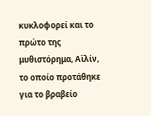κυκλοφορεί και το πρώτο της μυθιστόρημα, Αϊλίν, το οποίο προτάθηκε για το βραβείο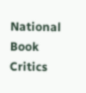National Book Critics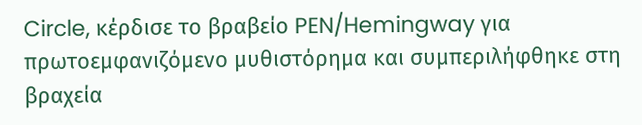Circle, κέρδισε το βραβείο PEN/Hemingway για πρωτοεμφανιζόμενο μυθιστόρημα και συμπεριλήφθηκε στη βραχεία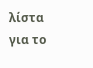λίστα για το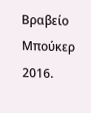Βραβείο Μπούκερ 2016.